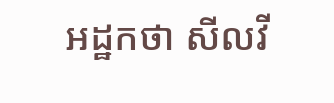អដ្ឋកថា សីលវី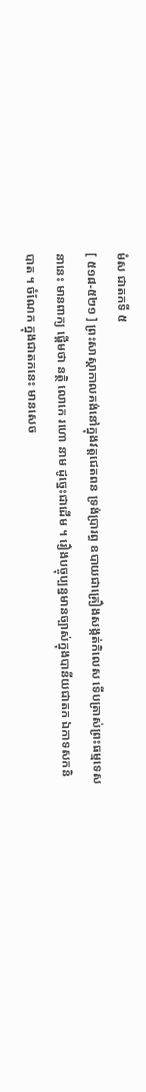មំស ជាតកទី ៥
[ ៥១៨-៥២១ ] ព្រះសាស្តាកាលគង់នៅក្នុងវត្តជេតពន ទ្រង់ប្រារព្ធ ឧបាយជាគ្រឿងសង្កត់កិលេស ទើបត្រាស់ព្រះធម្មទេសនានេះ មានពាក្យ ផ្តើមថា នត្ថិ លោកេ រហោ នាម ដូច្នេះជាដើម ។ រឿងបច្ចុប្បន្នមានច្បាស់ក្នុងបានីយជាតក ឯកាទសកនិបាត ។ ចំណែក ក្នុងជាតកនេះ មានសេច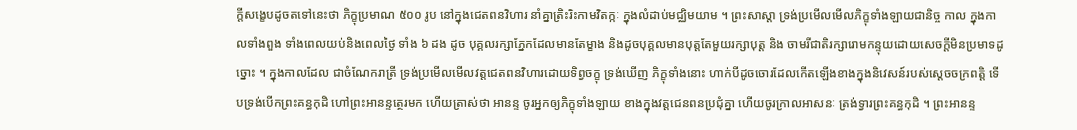ក្តីសង្ខេបដូចតទៅនេះថា ភិក្ខុប្រមាណ ៥០០ រូប នៅក្នុងជេតពនវិហារ នាំគ្នាត្រិះរិះកាមវិតក្កៈ ក្នុងលំដាប់មជ្ឈិមយាម ។ ព្រះសាស្តា ទ្រង់ប្រមើលមើលភិក្ខុទាំងឡាយជានិច្ច កាល ក្នុងកាលទាំងពួង ទាំងពេលយប់និងពេលថ្ងៃ ទាំង ៦ ដង ដូច បុគ្គលរក្សាភ្នែកដែលមានតែម្ខាង និងដូចបុគ្គលមានបុត្តតែមួយរក្សាបុត្ត និង ចាមរីជាតិរក្សារោមកន្ទុយដោយសេចក្តីមិនប្រមាទដូច្នោះ ។ ក្នុងកាលដែល ជាចំណែករាត្រី ទ្រង់ប្រមើលមើលវត្តជេតពនវិហារដោយទិព្វចក្ខុ ទ្រង់ឃើញ ភិក្ខុទាំងនោះ ហាក់បីដូចចោរដែលកើតឡើងខាងក្នុងនិវេសន៍របស់ស្តេចចក្រពត្តិ ទើបទ្រង់បើកព្រះគន្ធកុដិ ហៅព្រះអានន្ទត្ថេរមក ហើយត្រាស់ថា អានន្ទ ចូរអ្នកឲ្យភិក្ខុទាំងឡាយ ខាងក្នុងវត្តជេនពនប្រជុំគ្នា ហើយចូរក្រាលអាសនៈ ត្រង់ទ្វារព្រះគន្ធកុដិ ។ ព្រះអានន្ទ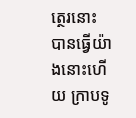ត្ថេរនោះ បានធ្វើយ៉ាងនោះហើយ ក្រាបទូ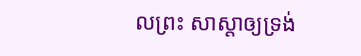លព្រះ សាស្តាឲ្យទ្រង់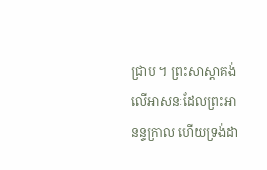ជ្រាប ។ ព្រះសាស្តាគង់លើអាសនៈដែលព្រះអានន្ទក្រាល ហើយទ្រង់ដា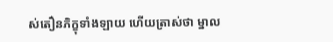ស់តឿនភិក្ខុទាំងឡាយ ហើយត្រាស់ថា ម្នាល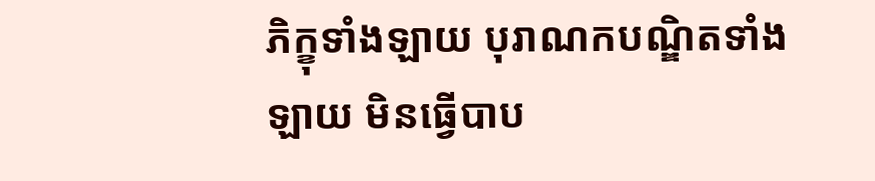ភិក្ខុទាំងឡាយ បុរាណកបណ្ឌិតទាំងឡាយ មិនធ្វើបាប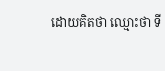ដោយគិតថា ឈ្មោះថា ទី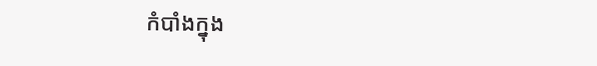កំបាំងក្នុង